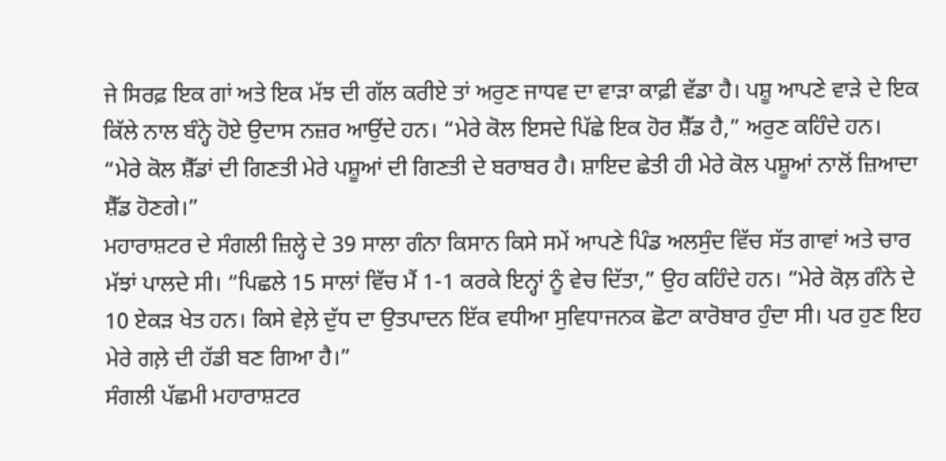ਜੇ ਸਿਰਫ਼ ਇਕ ਗਾਂ ਅਤੇ ਇਕ ਮੱਝ ਦੀ ਗੱਲ ਕਰੀਏ ਤਾਂ ਅਰੁਣ ਜਾਧਵ ਦਾ ਵਾੜਾ ਕਾਫ਼ੀ ਵੱਡਾ ਹੈ। ਪਸ਼ੂ ਆਪਣੇ ਵਾੜੇ ਦੇ ਇਕ ਕਿੱਲੇ ਨਾਲ ਬੰਨ੍ਹੇ ਹੋਏ ਉਦਾਸ ਨਜ਼ਰ ਆਉਂਦੇ ਹਨ। “ਮੇਰੇ ਕੋਲ ਇਸਦੇ ਪਿੱਛੇ ਇਕ ਹੋਰ ਸ਼ੈੱਡ ਹੈ,” ਅਰੁਣ ਕਹਿੰਦੇ ਹਨ। “ਮੇਰੇ ਕੋਲ ਸ਼ੈੱਡਾਂ ਦੀ ਗਿਣਤੀ ਮੇਰੇ ਪਸ਼ੂਆਂ ਦੀ ਗਿਣਤੀ ਦੇ ਬਰਾਬਰ ਹੈ। ਸ਼ਾਇਦ ਛੇਤੀ ਹੀ ਮੇਰੇ ਕੋਲ ਪਸ਼ੂਆਂ ਨਾਲੋਂ ਜ਼ਿਆਦਾ ਸ਼ੈੱਡ ਹੋਣਗੇ।”
ਮਹਾਰਾਸ਼ਟਰ ਦੇ ਸੰਗਲੀ ਜ਼ਿਲ੍ਹੇ ਦੇ 39 ਸਾਲਾ ਗੰਨਾ ਕਿਸਾਨ ਕਿਸੇ ਸਮੇਂ ਆਪਣੇ ਪਿੰਡ ਅਲਸੁੰਦ ਵਿੱਚ ਸੱਤ ਗਾਵਾਂ ਅਤੇ ਚਾਰ ਮੱਝਾਂ ਪਾਲਦੇ ਸੀ। “ਪਿਛਲੇ 15 ਸਾਲਾਂ ਵਿੱਚ ਮੈਂ 1-1 ਕਰਕੇ ਇਨ੍ਹਾਂ ਨੂੰ ਵੇਚ ਦਿੱਤਾ,” ਉਹ ਕਹਿੰਦੇ ਹਨ। “ਮੇਰੇ ਕੋਲ਼ ਗੰਨੇ ਦੇ 10 ਏਕੜ ਖੇਤ ਹਨ। ਕਿਸੇ ਵੇਲ਼ੇ ਦੁੱਧ ਦਾ ਉਤਪਾਦਨ ਇੱਕ ਵਧੀਆ ਸੁਵਿਧਾਜਨਕ ਛੋਟਾ ਕਾਰੋਬਾਰ ਹੁੰਦਾ ਸੀ। ਪਰ ਹੁਣ ਇਹ ਮੇਰੇ ਗਲ਼ੇ ਦੀ ਹੱਡੀ ਬਣ ਗਿਆ ਹੈ।”
ਸੰਗਲੀ ਪੱਛਮੀ ਮਹਾਰਾਸ਼ਟਰ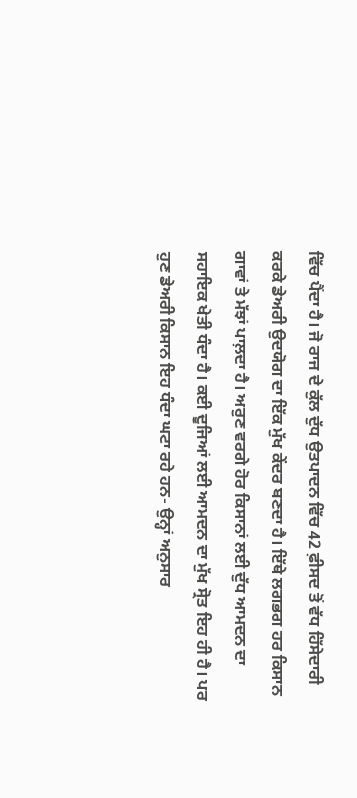ਵਿੱਚ ਪੈਂਦਾ ਹੈ। ਜੋ ਰਾਜ ਦੇ ਕੁੱਲ ਦੁੱਧ ਉਤਪਾਦਨ ਵਿੱਚ 42 ਫ਼ੀਸਦ ਤੋਂ ਵੱਧ ਹਿੱਸੇਦਾਰੀ ਕਰਕੇ ਡੇਅਰੀ ਉਦਯੋਗ ਦਾ ਇੱਕ ਮੁੱਖ ਕੇਂਦਰ ਬਣਦਾ ਹੈ। ਇੱਥੇ ਲਗਭਗ ਹਰ ਕਿਸਾਨ ਗਾਵਾਂ ਤੇ ਮੱਝਾਂ ਪਾਲ਼ਦਾ ਹੈ। ਅਰੁਣ ਵਰਗੇ ਹੋਰ ਕਿਸਾਨਾਂ ਲਈ ਦੁੱਧ ਆਮਦਨ ਦਾ ਸਹਾਇਕ ਖੇਤੀ ਧੰਦਾ ਹੈ। ਕਈ ਦੂਜਿਆਂ ਲਈ ਆਮਦਨ ਦਾ ਮੁੱਖ ਸ੍ਰੋਤ ਇਹ ਹੀ ਹੈ। ਪਰ ਹੁਣ ਡੇਅਰੀ ਕਿਸਾਨ ਇਹ ਧੰਦਾ ਘਟਾ ਰਹੇ ਹਨ- ਉਨ੍ਹਾਂ ਅਨੁਸਾਰ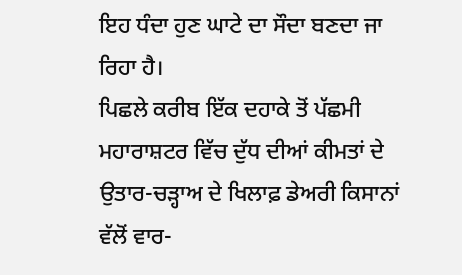ਇਹ ਧੰਦਾ ਹੁਣ ਘਾਟੇ ਦਾ ਸੌਦਾ ਬਣਦਾ ਜਾ ਰਿਹਾ ਹੈ।
ਪਿਛਲੇ ਕਰੀਬ ਇੱਕ ਦਹਾਕੇ ਤੋਂ ਪੱਛਮੀ ਮਹਾਰਾਸ਼ਟਰ ਵਿੱਚ ਦੁੱਧ ਦੀਆਂ ਕੀਮਤਾਂ ਦੇ ਉਤਾਰ-ਚੜ੍ਹਾਅ ਦੇ ਖਿਲਾਫ਼ ਡੇਅਰੀ ਕਿਸਾਨਾਂ ਵੱਲੋਂ ਵਾਰ-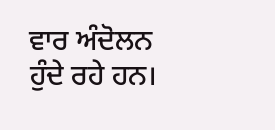ਵਾਰ ਅੰਦੋਲਨ ਹੁੰਦੇ ਰਹੇ ਹਨ।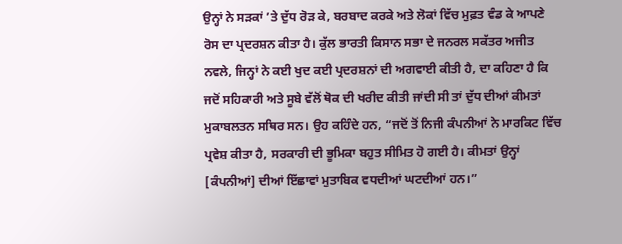ਉਨ੍ਹਾਂ ਨੇ ਸੜਕਾਂ ’ਤੇ ਦੁੱਧ ਰੋੜ ਕੇ, ਬਰਬਾਦ ਕਰਕੇ ਅਤੇ ਲੋਕਾਂ ਵਿੱਚ ਮੁਫ਼ਤ ਵੰਡ ਕੇ ਆਪਣੇ ਰੋਸ ਦਾ ਪ੍ਰਦਰਸ਼ਨ ਕੀਤਾ ਹੈ। ਕੁੱਲ ਭਾਰਤੀ ਕਿਸਾਨ ਸਭਾ ਦੇ ਜਨਰਲ ਸਕੱਤਰ ਅਜੀਤ ਨਵਲੇ, ਜਿਨ੍ਹਾਂ ਨੇ ਕਈ ਖੁਦ ਕਈ ਪ੍ਰਦਰਸ਼ਨਾਂ ਦੀ ਅਗਵਾਈ ਕੀਤੀ ਹੈ, ਦਾ ਕਹਿਣਾ ਹੈ ਕਿ ਜਦੋਂ ਸਹਿਕਾਰੀ ਅਤੇ ਸੂਬੇ ਵੱਲੋਂ ਥੋਕ ਦੀ ਖਰੀਦ ਕੀਤੀ ਜਾਂਦੀ ਸੀ ਤਾਂ ਦੁੱਧ ਦੀਆਂ ਕੀਮਤਾਂ ਮੁਕਾਬਲਤਨ ਸਥਿਰ ਸਨ। ਉਹ ਕਹਿੰਦੇ ਹਨ, “ਜਦੋਂ ਤੋਂ ਨਿਜੀ ਕੰਪਨੀਆਂ ਨੇ ਮਾਰਕਿਟ ਵਿੱਚ ਪ੍ਰਵੇਸ਼ ਕੀਤਾ ਹੈ, ਸਰਕਾਰੀ ਦੀ ਭੂਮਿਕਾ ਬਹੁਤ ਸੀਮਿਤ ਹੋ ਗਈ ਹੈ। ਕੀਮਤਾਂ ਉਨ੍ਹਾਂ [ਕੰਪਨੀਆਂ] ਦੀਆਂ ਇੱਛਾਵਾਂ ਮੁਤਾਬਿਕ ਵਧਦੀਆਂ ਘਟਦੀਆਂ ਹਨ।”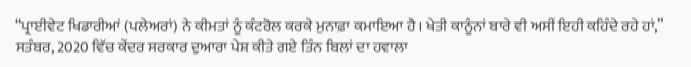“ਪ੍ਰਾਈਵੇਟ ਖਿਡਾਰੀਆਂ (ਪਲੇਅਰਾਂ) ਨੇ ਕੀਮਤਾਂ ਨੂੰ ਕੰਟਰੋਲ ਕਰਕੇ ਮੁਨਾਫ਼ਾ ਕਮਾਇਆ ਹੈ। ਖੇਤੀ ਕਾਨੂੰਨਾਂ ਬਾਰੇ ਵੀ ਅਸੀਂ ਇਹੀ ਕਹਿੰਦੇ ਰਹੇ ਹਾਂ,” ਸਤੰਬਰ, 2020 ਵਿੱਚ ਕੇਂਦਰ ਸਰਕਾਰ ਦੁਆਰਾ ਪੇਸ਼ ਕੀਤੇ ਗਏ ਤਿੰਨ ਬਿਲਾਂ ਦਾ ਹਵਾਲਾ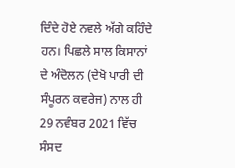ਦਿੰਦੇ ਹੋਏ ਨਵਲੇ ਅੱਗੇ ਕਹਿੰਦੇ ਹਨ। ਪਿਛਲੇ ਸਾਲ ਕਿਸਾਨਾਂ ਦੇ ਅੰਦੋਲਨ (ਦੇਖੋ ਪਾਰੀ ਦੀ ਸੰਪੂਰਨ ਕਵਰੇਜ) ਨਾਲ ਹੀ 29 ਨਵੰਬਰ 2021 ਵਿੱਚ ਸੰਸਦ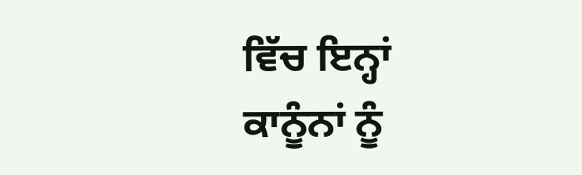ਵਿੱਚ ਇਨ੍ਹਾਂ ਕਾਨੂੰਨਾਂ ਨੂੰ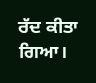ਰੱਦ ਕੀਤਾ ਗਿਆ।